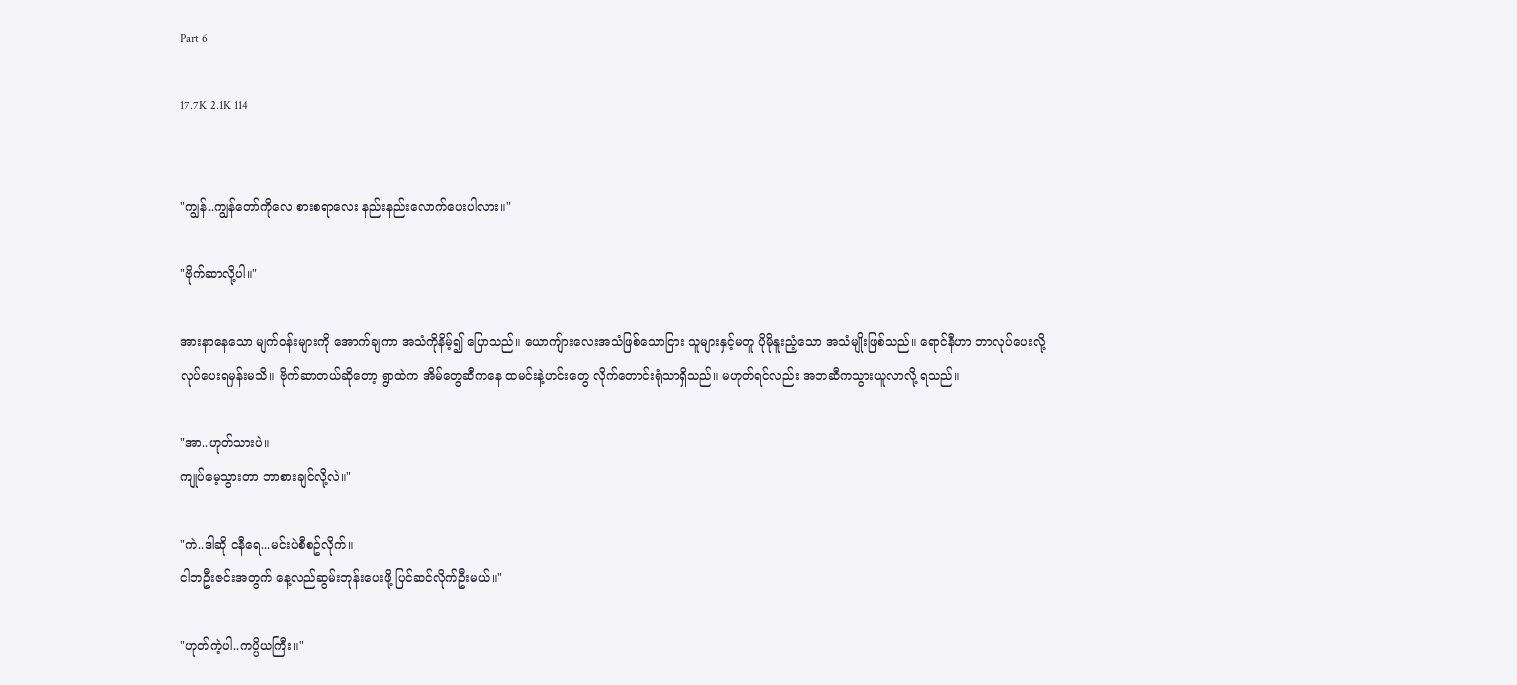Part 6

17.7K 2.1K 114


"ကျွန်..ကျွန်တော်ကိုလေ စားစရာလေး နည်းနည်းလောက်ပေးပါလား။"

"ဗိုက်ဆာလို့ပါ။"

အားနာနေသော မျက်ဝန်းများကို အောက်ချကာ အသံကိုနိမ့်၍ ပြောသည်။ ယောကျ်ားလေးအသံဖြစ်သောငြား သူများနှင့်မတူ ပိုမိုနူးညံ့သော အသံမျိုးဖြစ်သည်။ ရောင်နီဟာ ဘာလုပ်ပေးလို့လုပ်ပေးရမှန်းမသိ။ ဗိုက်ဆာတယ်ဆိုတော့ ရွာထဲက အိမ်တွေဆီကနေ ထမင်းနဲ့ဟင်းတွေ လိုက်တောင်းရုံသာရှိသည်။ မဟုတ်ရင်လည်း အဘဆီကသွားယူလာလို့ ရသည်။

"အာ..ဟုတ်သားပဲ။
ကျုပ်မေ့သွားတာ ဘာစားချင်လို့လဲ။"

"ကဲ..ဒါဆို ငနီရေ...မင်းပဲစီစဥ်လိုက်။
ငါဘဦးဇင်းအတွက် နေ့လည်ဆွမ်းဘုန်းပေးဖို့ ပြင်ဆင်လိုက်ဦးမယ်။"

"ဟုတ်ကဲ့ပါ..ကပ္ပိယကြီး။"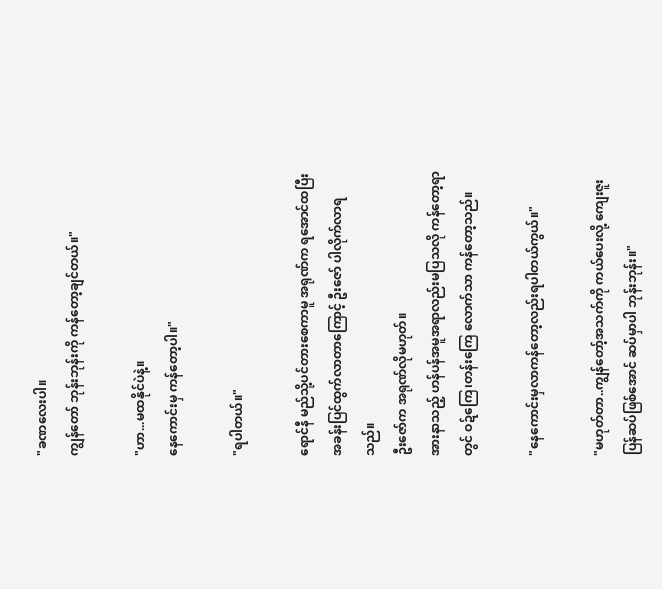"ခဏလေးပါ။
ကျွန်တော် ဘုန်းဘုန်းကို ကန်တော့ချင်တယ်။"

"ဟာ...မထနိုင်ပဲနဲ့။
နေကောင်းမှ ကန်တော့ပါ။"

"ရပါတယ်။"

ရောင်နီ မည်သို့ပင်တားစေကာမူ အရုဏ်က ရအောင်ထပြီး အခန်းပြင်ထွက်လာတာကြောင့် ဦးဇော် ပါလိုက်လာရသည်။
ဦးဇော်က အရုဏ်လိုမဟုတ်။
အားနာသည့် ဟန်ပန်အမူအရာလည်းမပြသလို ကန်တော့ရာတွင် ဝဍ်ကြေ၊တန်းကြေ လောက်သာ ကန်တော့သည်။

"နေကောင်းမှလာကန်တော့လည်းရပါတယ်ကွယ်။"

"မဟုတ်တာ..ကျွန်တော့်အသက်ကို ကယ်ပေးလို့ ကျေးဇူးပြန်ဆပ်ဖြစ်အောင် ဆပ်မှာပါ ဘုန်းဘုန်း။"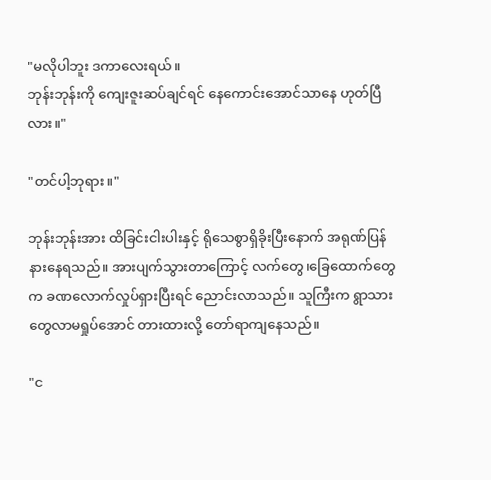"မလိုပါဘူး ဒကာလေးရယ်။
ဘုန်းဘုန်းကို ကျေးဇူးဆပ်ချင်ရင် နေကောင်းအောင်သာနေ ဟုတ်ပြီလား။"

"တင်ပါ့ဘုရား။"

ဘုန်းဘုန်းအား ထိခြင်းငါးပါးနှင့် ရိုသေစွာရှိခိုးပြီးနောက် အရုဏ်ပြန်နားနေရသည်။ အားပျက်သွားတာကြောင့် လက်တွေ၊ခြေထောက်တွေက ခဏလောက်လှုပ်ရှားပြီးရင် ညောင်းလာသည်။ သူကြီးက ရွာသားတွေလာမရှုပ်အောင် တားထားလို့ တော်ရာကျနေသည်။

"င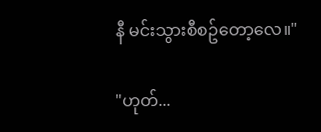နီ မင်းသွားစီစဥ်တော့လေ။"

"ဟုတ်...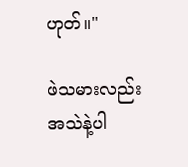ဟုတ်။"

ဖဲသမားလည်း အသဲနဲ့ပါ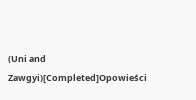(Uni and Zawgyi)[Completed]Opowieści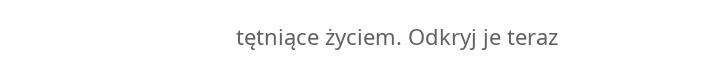tętniące życiem. Odkryj je teraz